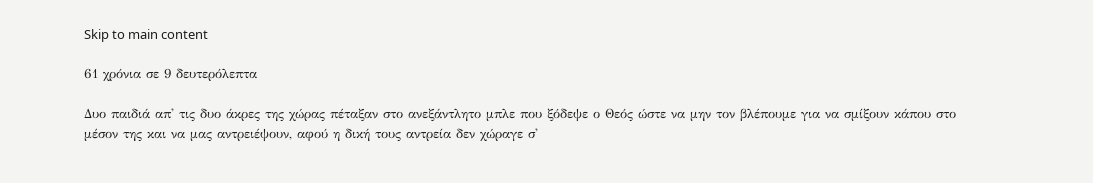Skip to main content

61 χρόνια σε 9 δευτερόλεπτα

Δυο παιδιά απ' τις δυο άκρες της χώρας πέταξαν στο ανεξάντλητο μπλε που ξόδεψε ο Θεός ώστε να μην τον βλέπουμε για να σμίξουν κάπου στο μέσον της και να μας αντρειέψουν, αφού η δική τους αντρεία δεν χώραγε σ'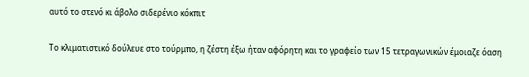αυτό το στενό κι άβολο σιδερένιο κόκπιτ

Το κλιματιστικό δούλευε στο τούρμπο, η ζέστη έξω ήταν αφόρητη και το γραφείο των 15 τετραγωνικών έμοιαζε όαση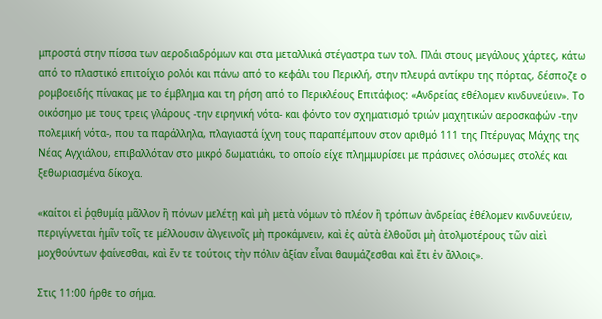μπροστά στην πίσσα των αεροδιαδρόμων και στα μεταλλικά στέγαστρα των τολ. Πλάι στους μεγάλους χάρτες, κάτω από το πλαστικό επιτοίχιο ρολόι και πάνω από το κεφάλι του Περικλή, στην πλευρά αντίκρυ της πόρτας, δέσποζε ο ρομβοειδής πίνακας με το έμβλημα και τη ρήση από το Περικλέους Επιτάφιος: «Ανδρείας εθέλομεν κινδυνεύειν». Το οικόσημο με τους τρεις γλάρους -την ειρηνική νότα- και φόντο τον σχηματισμό τριών μαχητικών αεροσκαφών -την πολεμική νότα-, που τα παράλληλα, πλαγιαστά ίχνη τους παραπέμπουν στον αριθμό 111 της Πτέρυγας Μάχης της Νέας Αγχιάλου, επιβαλλόταν στο μικρό δωματιάκι, το οποίο είχε πλημμυρίσει με πράσινες ολόσωμες στολές και ξεθωριασμένα δίκοχα.

«καίτοι εἰ ῥᾳθυμίᾳ μᾶλλον ἢ πόνων μελέτῃ καὶ μὴ μετὰ νόμων τὸ πλέον ἢ τρόπων ἀνδρείας ἐθέλομεν κινδυνεύειν, περιγίγνεται ἡμῖν τοῖς τε μέλλουσιν ἀλγεινοῖς μὴ προκάμνειν, καὶ ἐς αὐτὰ ἐλθοῦσι μὴ ἀτολμοτέρους τῶν αἰεὶ μοχθούντων φαίνεσθαι, καὶ ἔν τε τούτοις τὴν πόλιν ἀξίαν εἶναι θαυμάζεσθαι καὶ ἔτι ἐν ἄλλοις».

Στις 11:00 ήρθε το σήμα.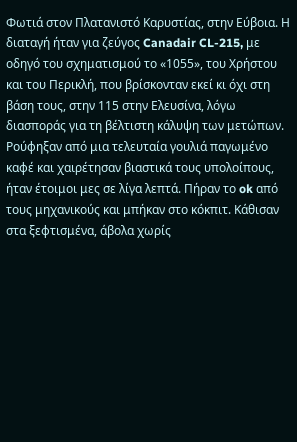Φωτιά στον Πλατανιστό Καρυστίας, στην Εύβοια. Η διαταγή ήταν για ζεύγος Canadair CL-215, με οδηγό του σχηματισμού το «1055», του Χρήστου και του Περικλή, που βρίσκονταν εκεί κι όχι στη βάση τους, στην 115 στην Ελευσίνα, λόγω διασποράς για τη βέλτιστη κάλυψη των μετώπων. Ρούφηξαν από μια τελευταία γουλιά παγωμένο καφέ και χαιρέτησαν βιαστικά τους υπολοίπους, ήταν έτοιμοι μες σε λίγα λεπτά. Πήραν το ok από τους μηχανικούς και μπήκαν στο κόκπιτ. Κάθισαν στα ξεφτισμένα, άβολα χωρίς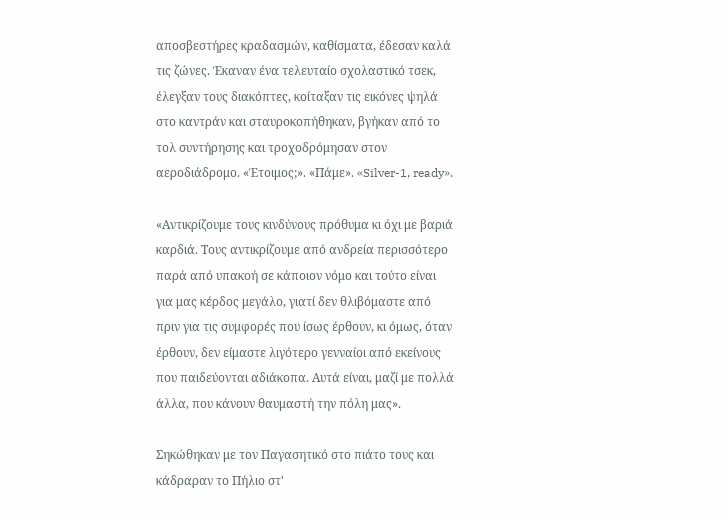αποσβεστήρες κραδασμών, καθίσματα, έδεσαν καλά τις ζώνες. Έκαναν ένα τελευταίο σχολαστικό τσεκ, έλεγξαν τους διακόπτες, κοίταξαν τις εικόνες ψηλά στο καντράν και σταυροκοπήθηκαν, βγήκαν από το τολ συντήρησης και τροχοδρόμησαν στον αεροδιάδρομο. «Έτοιμος;». «Πάμε». «Silver-1, ready».

«Αντικρίζουμε τους κινδύνους πρόθυμα κι όχι με βαριά καρδιά. Τους αντικρίζουμε από ανδρεία περισσότερο παρά από υπακοή σε κάποιον νόμο και τούτο είναι για μας κέρδος μεγάλο, γιατί δεν θλιβόμαστε από πριν για τις συμφορές που ίσως έρθουν, κι όμως, όταν έρθουν, δεν είμαστε λιγότερο γενναίοι από εκείνους που παιδεύονται αδιάκοπα. Αυτά είναι, μαζί με πολλά άλλα, που κάνουν θαυμαστή την πόλη μας».

Σηκώθηκαν με τον Παγασητικό στο πιάτο τους και κάδραραν το Πήλιο στ'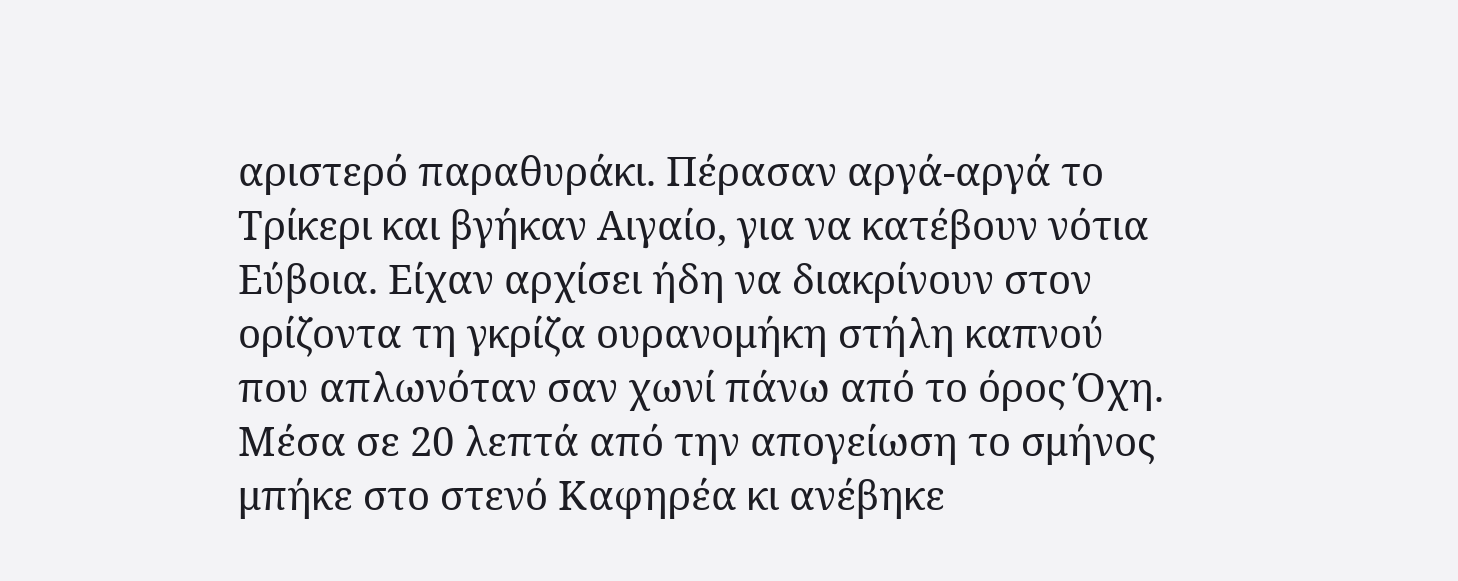αριστερό παραθυράκι. Πέρασαν αργά-αργά το Τρίκερι και βγήκαν Αιγαίο, για να κατέβουν νότια Εύβοια. Είχαν αρχίσει ήδη να διακρίνουν στον ορίζοντα τη γκρίζα ουρανομήκη στήλη καπνού που απλωνόταν σαν χωνί πάνω από το όρος Όχη. Μέσα σε 20 λεπτά από την απογείωση το σμήνος μπήκε στο στενό Καφηρέα κι ανέβηκε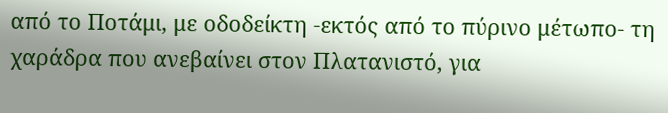από το Ποτάμι, με οδοδείκτη -εκτός από το πύρινο μέτωπο- τη χαράδρα που ανεβαίνει στον Πλατανιστό, για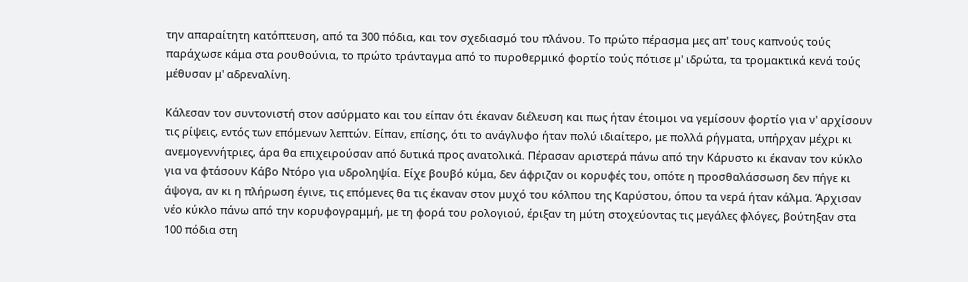την απαραίτητη κατόπτευση, από τα 300 πόδια, και τον σχεδιασμό του πλάνου. Το πρώτο πέρασμα μες απ' τους καπνούς τούς παράχωσε κάμα στα ρουθούνια, το πρώτο τράνταγμα από το πυροθερμικό φορτίο τούς πότισε μ' ιδρώτα, τα τρομακτικά κενά τούς μέθυσαν μ' αδρεναλίνη.

Κάλεσαν τον συντονιστή στον ασύρματο και του είπαν ότι έκαναν διέλευση και πως ήταν έτοιμοι να γεμίσουν φορτίο για ν' αρχίσουν τις ρίψεις, εντός των επόμενων λεπτών. Είπαν, επίσης, ότι το ανάγλυφο ήταν πολύ ιδιαίτερο, με πολλά ρήγματα, υπήρχαν μέχρι κι ανεμογεννήτριες, άρα θα επιχειρούσαν από δυτικά προς ανατολικά. Πέρασαν αριστερά πάνω από την Κάρυστο κι έκαναν τον κύκλο για να φτάσουν Κάβο Ντόρο για υδροληψία. Είχε βουβό κύμα, δεν άφριζαν οι κορυφές του, οπότε η προσθαλάσσωση δεν πήγε κι άψογα, αν κι η πλήρωση έγινε, τις επόμενες θα τις έκαναν στον μυχό του κόλπου της Καρύστου, όπου τα νερά ήταν κάλμα. Άρχισαν νέο κύκλο πάνω από την κορυφογραμμή, με τη φορά του ρολογιού, έριξαν τη μύτη στοχεύοντας τις μεγάλες φλόγες, βούτηξαν στα 100 πόδια στη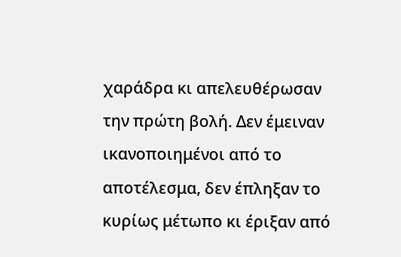χαράδρα κι απελευθέρωσαν την πρώτη βολή. Δεν έμειναν ικανοποιημένοι από το αποτέλεσμα, δεν έπληξαν το κυρίως μέτωπο κι έριξαν από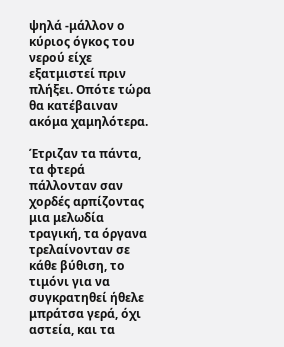ψηλά -μάλλον ο κύριος όγκος του νερού είχε εξατμιστεί πριν πλήξει. Οπότε τώρα θα κατέβαιναν ακόμα χαμηλότερα.

Έτριζαν τα πάντα, τα φτερά πάλλονταν σαν χορδές αρπίζοντας μια μελωδία τραγική, τα όργανα τρελαίνονταν σε κάθε βύθιση, το τιμόνι για να συγκρατηθεί ήθελε μπράτσα γερά, όχι αστεία, και τα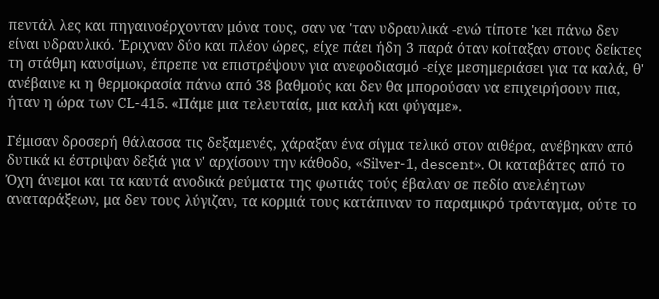πεντάλ λες και πηγαινοέρχονταν μόνα τους, σαν να 'ταν υδραυλικά -ενώ τίποτε 'κει πάνω δεν είναι υδραυλικό. Έριχναν δύο και πλέον ώρες, είχε πάει ήδη 3 παρά όταν κοίταξαν στους δείκτες τη στάθμη καυσίμων, έπρεπε να επιστρέψουν για ανεφοδιασμό -είχε μεσημεριάσει για τα καλά, θ' ανέβαινε κι η θερμοκρασία πάνω από 38 βαθμούς και δεν θα μπορούσαν να επιχειρήσουν πια, ήταν η ώρα των CL-415. «Πάμε μια τελευταία, μια καλή και φύγαμε».

Γέμισαν δροσερή θάλασσα τις δεξαμενές, χάραξαν ένα σίγμα τελικό στον αιθέρα, ανέβηκαν από δυτικά κι έστριψαν δεξιά για ν' αρχίσουν την κάθοδο, «Silver-1, descent». Οι καταβάτες από το Όχη άνεμοι και τα καυτά ανοδικά ρεύματα της φωτιάς τούς έβαλαν σε πεδίο ανελέητων αναταράξεων, μα δεν τους λύγιζαν, τα κορμιά τους κατάπιναν το παραμικρό τράνταγμα, ούτε το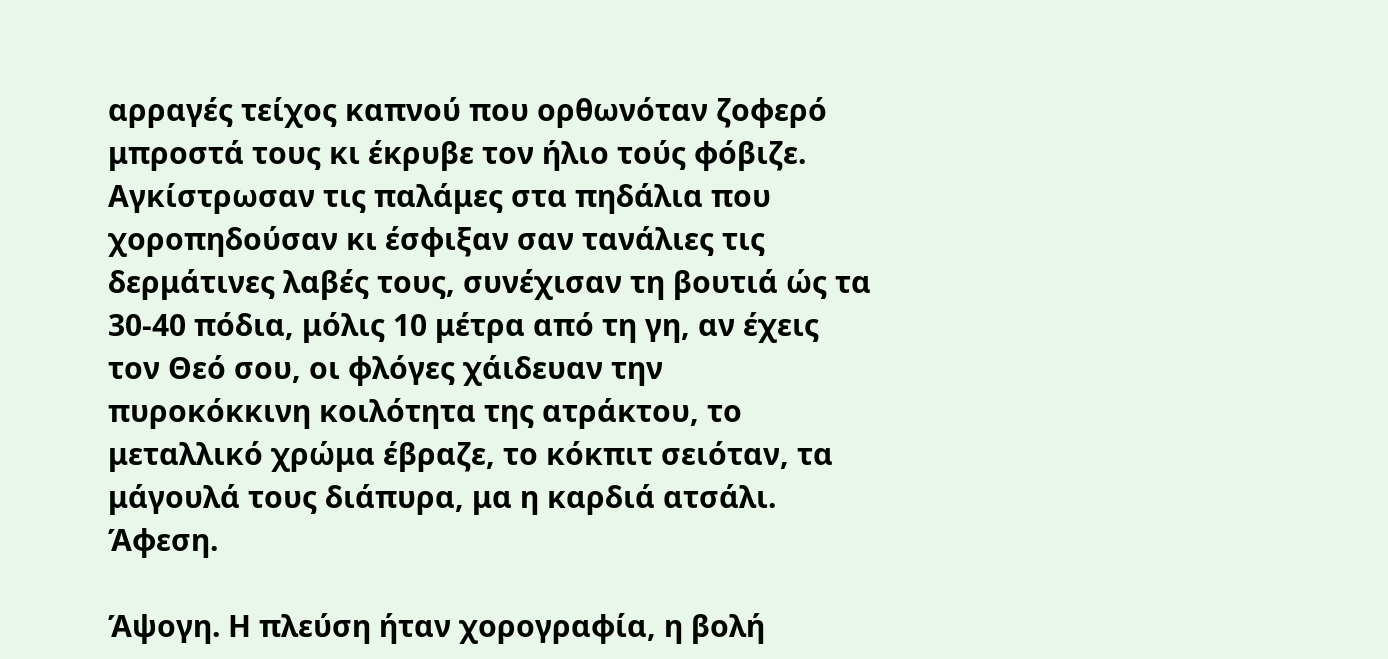αρραγές τείχος καπνού που ορθωνόταν ζοφερό μπροστά τους κι έκρυβε τον ήλιο τούς φόβιζε. Αγκίστρωσαν τις παλάμες στα πηδάλια που χοροπηδούσαν κι έσφιξαν σαν τανάλιες τις δερμάτινες λαβές τους, συνέχισαν τη βουτιά ώς τα 30-40 πόδια, μόλις 10 μέτρα από τη γη, αν έχεις τον Θεό σου, οι φλόγες χάιδευαν την πυροκόκκινη κοιλότητα της ατράκτου, το μεταλλικό χρώμα έβραζε, το κόκπιτ σειόταν, τα μάγουλά τους διάπυρα, μα η καρδιά ατσάλι. Άφεση.

Άψογη. Η πλεύση ήταν χορογραφία, η βολή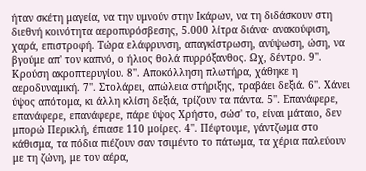ήταν σκέτη μαγεία, να την υμνούν στην Ικάρων, να τη διδάσκουν στη διεθνή κοινότητα αεροπυρόσβεσης, 5.000 λίτρα διάνα· ανακούφιση, χαρά, επιστροφή. Τώρα ελάφρυνση, απαγκίστρωση, ανύψωση, ώση, να βγούμε απ' τον καπνό, ο ήλιος θολά πυρρόξανθος. Ωχ, δέντρο. 9''. Κρούση ακροπτερυγίου. 8''. Αποκόλληση πλωτήρα, χάθηκε η αεροδυναμική. 7''. Στολάρει, απώλεια στήριξης, τραβάει δεξιά. 6''. Χάνει ύψος απότομα, κι άλλη κλίση δεξιά, τρίζουν τα πάντα. 5''. Επανάφερε, επανάφερε, επανάφερε, πάρε ύψος Χρήστο, σώσ' το, είναι μάταιο, δεν μπορώ Περικλή, έπιασε 110 μοίρες. 4''. Πέφτουμε, γάντζωμα στο κάθισμα, τα πόδια πιέζουν σαν τσιμέντο το πάτωμα, τα χέρια παλεύουν με τη ζώνη, με τον αέρα,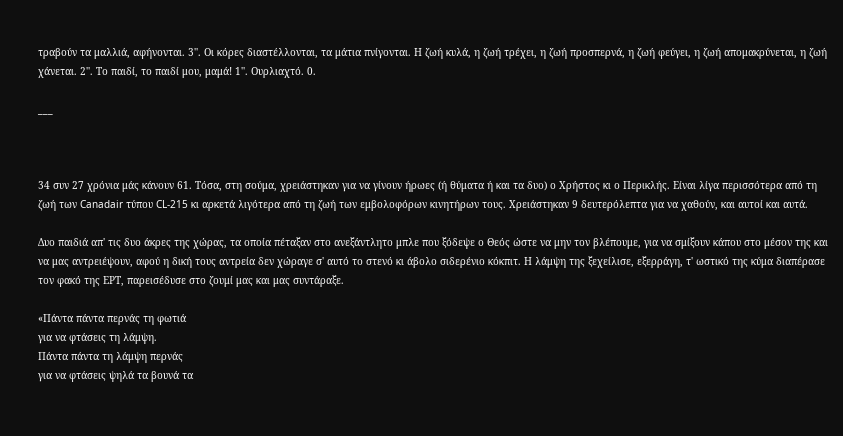τραβούν τα μαλλιά, αφήνονται. 3''. Οι κόρες διαστέλλονται, τα μάτια πνίγονται. Η ζωή κυλά, η ζωή τρέχει, η ζωή προσπερνά, η ζωή φεύγει, η ζωή απομακρύνεται, η ζωή χάνεται. 2''. Το παιδί, το παιδί μου, μαμά! 1''. Ουρλιαχτό. 0.

___



34 συν 27 χρόνια μάς κάνουν 61. Τόσα, στη σούμα, χρειάστηκαν για να γίνουν ήρωες (ή θύματα ή και τα δυο) ο Χρήστος κι ο Περικλής. Είναι λίγα περισσότερα από τη ζωή των Canadair τύπου CL-215 κι αρκετά λιγότερα από τη ζωή των εμβολοφόρων κινητήρων τους. Χρειάστηκαν 9 δευτερόλεπτα για να χαθούν, και αυτοί και αυτά.

Δυο παιδιά απ' τις δυο άκρες της χώρας, τα οποία πέταξαν στο ανεξάντλητο μπλε που ξόδεψε ο Θεός ώστε να μην τον βλέπουμε, για να σμίξουν κάπου στο μέσον της και να μας αντρειέψουν, αφού η δική τους αντρεία δεν χώραγε σ' αυτό το στενό κι άβολο σιδερένιο κόκπιτ. Η λάμψη της ξεχείλισε, εξερράγη, τ' ωστικό της κύμα διαπέρασε τον φακό της ΕΡΤ, παρεισέδυσε στο ζουμί μας και μας συντάραξε.

«Πάντα πάντα περνάς τη φωτιά
για να φτάσεις τη λάμψη.
Πάντα πάντα τη λάμψη περνάς
για να φτάσεις ψηλά τα βουνά τα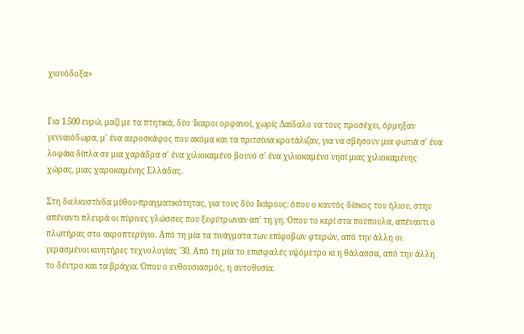χιονόδοξα»


Για 1.500 ευρώ, μαζί με τα πτητικά, δύο Ίκαροι ορφανοί, χωρίς Δαίδαλο να τους προσέχει, όρμηξαν γενναιόδωρα, μ' ένα αεροσκάφος που ακόμα και τα πριτσίνια κροτάλιζαν, για να σβήσουν μια φωτιά σ' ένα λοφάκι δίπλα σε μια χαράδρα σ' ένα χιλιοκαμένο βουνό σ' ένα χιλιοκαμένο νησί μιας χιλιοκαμένης χώρας, μιας χαροκαμένης Ελλάδας.

Στη διελκυστίνδα μύθου-πραγματικότητας, για τους δύο Ικάρους: όπου ο καυτός δίσκος του ήλιου, στην απέναντι πλευρά οι πύρινες γλώσσες που ξεφύτρωναν απ' τη γη. Όπου το κερί στα πούπουλα, απέναντι ο πλωτήρας στο ακροπτερύγιο. Από τη μία τα τινάγματα των επίφοβων φτερών, από την άλλη οι γερασμένοι κινητήρες τεχνολογίας '30. Από τη μία το επισφαλές υψόμετρο κι η θάλασσα, από την άλλη το δέντρο και τα βράχια. Όπου ο ενθουσιασμός, η αυτοθυσία.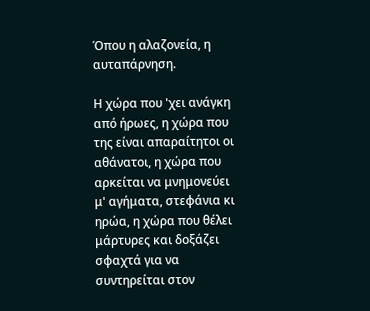Όπου η αλαζονεία, η αυταπάρνηση.

Η χώρα που 'χει ανάγκη από ήρωες, η χώρα που της είναι απαραίτητοι οι αθάνατοι, η χώρα που αρκείται να μνημονεύει μ' αγήματα, στεφάνια κι ηρώα, η χώρα που θέλει μάρτυρες και δοξάζει σφαχτά για να συντηρείται στον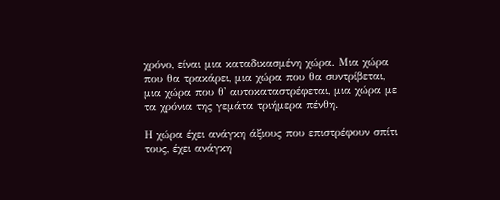χρόνο, είναι μια καταδικασμένη χώρα. Μια χώρα που θα τρακάρει, μια χώρα που θα συντρίβεται, μια χώρα που θ' αυτοκαταστρέφεται, μια χώρα με τα χρόνια της γεμάτα τριήμερα πένθη.

Η χώρα έχει ανάγκη άξιους που επιστρέφουν σπίτι τους, έχει ανάγκη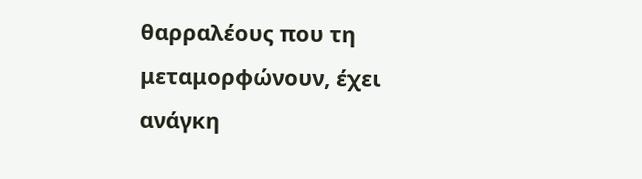θαρραλέους που τη μεταμορφώνουν, έχει ανάγκη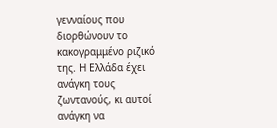γενναίους που διορθώνουν το κακογραμμένο ριζικό της. Η Ελλάδα έχει ανάγκη τους ζωντανούς, κι αυτοί ανάγκη να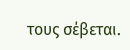τους σέβεται.